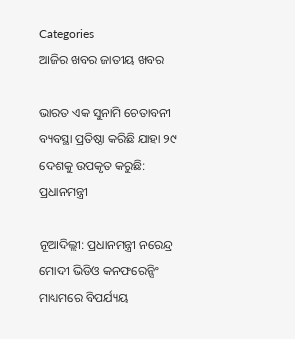Categories
ଆଜିର ଖବର ଜାତୀୟ ଖବର

ଭାରତ ଏକ ସୁନାମି ଚେତାବନୀ ବ୍ୟବସ୍ଥା ପ୍ରତିଷ୍ଠା କରିଛି ଯାହା ୨୯ ଦେଶକୁ ଉପକୃତ କରୁଛି: ପ୍ରଧାନମନ୍ତ୍ରୀ

ନୂଆଦିଲ୍ଲୀ: ପ୍ରଧାନମନ୍ତ୍ରୀ ନରେନ୍ଦ୍ର ମୋଦୀ ଭିଡିଓ କନଫରେନ୍ସିଂ ମାଧ୍ୟମରେ ବିପର୍ଯ୍ୟୟ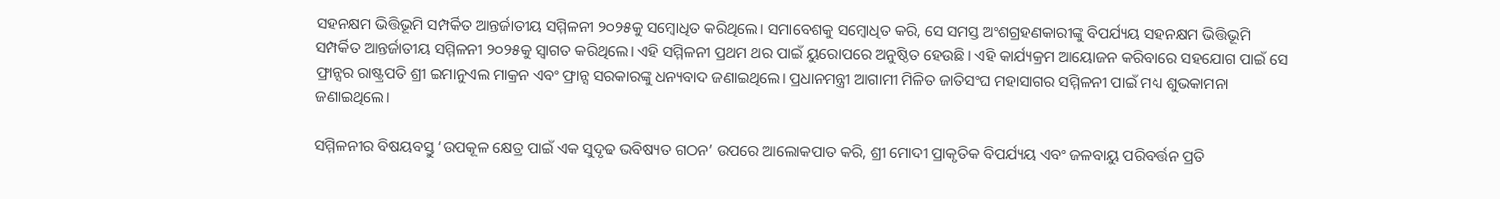ସହନକ୍ଷମ ଭିତ୍ତିଭୂମି ସମ୍ପର୍କିତ ଆନ୍ତର୍ଜାତୀୟ ସମ୍ମିଳନୀ ୨୦୨୫କୁ ସମ୍ବୋଧିତ କରିଥିଲେ। ସମାବେଶକୁ ସମ୍ବୋଧିତ କରି, ସେ ସମସ୍ତ ଅଂଶଗ୍ରହଣକାରୀଙ୍କୁ ବିପର୍ଯ୍ୟୟ ସହନକ୍ଷମ ଭିତ୍ତିଭୂମି ସମ୍ପର୍କିତ ଆନ୍ତର୍ଜାତୀୟ ସମ୍ମିଳନୀ ୨୦୨୫କୁ ସ୍ୱାଗତ କରିଥିଲେ। ଏହି ସମ୍ମିଳନୀ ପ୍ରଥମ ଥର ପାଇଁ ୟୁରୋପରେ ଅନୁଷ୍ଠିତ ହେଉଛି। ଏହି କାର୍ଯ୍ୟକ୍ରମ ଆୟୋଜନ କରିବାରେ ସହଯୋଗ ପାଇଁ ସେ ଫ୍ରାନ୍ସର ରାଷ୍ଟ୍ରପତି ଶ୍ରୀ ଇମାନୁଏଲ ମାକ୍ରନ ଏବଂ ଫ୍ରାନ୍ସ ସରକାରଙ୍କୁ ଧନ୍ୟବାଦ ଜଣାଇଥିଲେ। ପ୍ରଧାନମନ୍ତ୍ରୀ ଆଗାମୀ ମିଳିତ ଜାତିସଂଘ ମହାସାଗର ସମ୍ମିଳନୀ ପାଇଁ ମଧ୍ୟ ଶୁଭକାମନା ଜଣାଇଥିଲେ।

ସମ୍ମିଳନୀର ବିଷୟବସ୍ତୁ ‘ଉପକୂଳ କ୍ଷେତ୍ର ପାଇଁ ଏକ ସୁଦୃଢ ଭବିଷ୍ୟତ ଗଠନ’ ଉପରେ ଆଲୋକପାତ କରି, ଶ୍ରୀ ମୋଦୀ ପ୍ରାକୃତିକ ବିପର୍ଯ୍ୟୟ ଏବଂ ଜଳବାୟୁ ପରିବର୍ତ୍ତନ ପ୍ରତି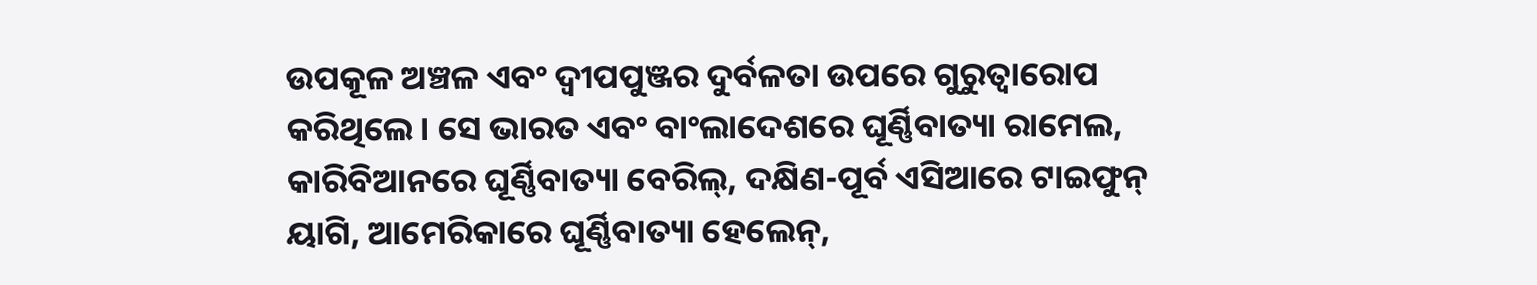ଉପକୂଳ ଅଞ୍ଚଳ ଏବଂ ଦ୍ୱୀପପୁଞ୍ଜର ଦୁର୍ବଳତା ଉପରେ ଗୁରୁତ୍ୱାରୋପ କରିଥିଲେ। ସେ ଭାରତ ଏବଂ ବାଂଲାଦେଶରେ ଘୂର୍ଣ୍ଣିବାତ୍ୟା ରାମେଲ, କାରିବିଆନରେ ଘୂର୍ଣ୍ଣିବାତ୍ୟା ବେରିଲ୍, ଦକ୍ଷିଣ-ପୂର୍ବ ଏସିଆରେ ଟାଇଫୁନ୍ ୟାଗି, ଆମେରିକାରେ ଘୂର୍ଣ୍ଣିବାତ୍ୟା ହେଲେନ୍,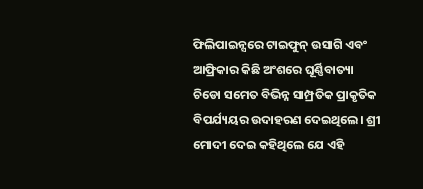ଫିଲିପାଇନ୍ସରେ ଟାଇଫୁନ୍ ଉସାଗି ଏବଂ ଆଫ୍ରିକାର କିଛି ଅଂଶରେ ଘୂର୍ଣ୍ଣିବାତ୍ୟା ଚିଡୋ ସମେତ ବିଭିନ୍ନ ସାମ୍ପ୍ରତିକ ପ୍ରାକୃତିକ ବିପର୍ଯ୍ୟୟର ଉଦାହରଣ ଦେଇଥିଲେ। ଶ୍ରୀ ମୋଦୀ ଦେଇ କହିଥିଲେ ଯେ ଏହି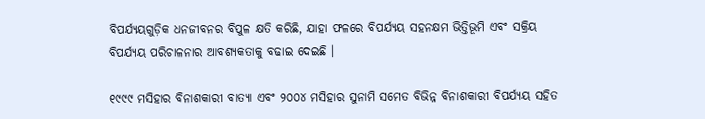ବିପର୍ଯ୍ୟୟଗୁଡ଼ିକ ଧନଜୀବନର ବିପୁଳ କ୍ଷତି କରିଛି, ଯାହା ଫଳରେ ବିପର୍ଯ୍ୟୟ ସହନକ୍ଷମ ଭିତ୍ତିଭୂମି ଏବଂ ସକ୍ରିୟ ବିପର୍ଯ୍ୟୟ ପରିଚାଳନାର ଆବଶ୍ୟକତାକୁ ବଢାଇ ଦେଇଛି ।

୧୯୯୯ ମସିହାର ବିନାଶକାରୀ ବାତ୍ୟା ଏବଂ ୨୦୦୪ ମସିହାର ସୁନାମି ସମେତ ବିଭିନ୍ନ ବିନାଶକାରୀ ବିପର୍ଯ୍ୟୟ ସହିତ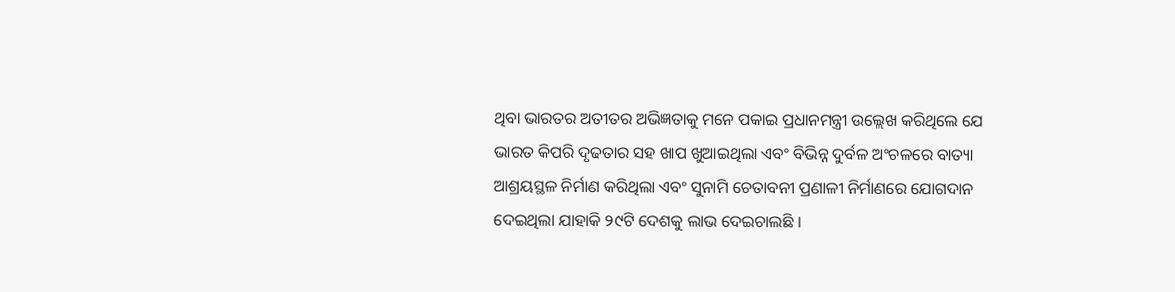ଥିବା ଭାରତର ଅତୀତର ଅଭିଜ୍ଞତାକୁ ମନେ ପକାଇ ପ୍ରଧାନମନ୍ତ୍ରୀ ଉଲ୍ଲେଖ କରିଥିଲେ ଯେ ଭାରତ କିପରି ଦୃଢତାର ସହ ଖାପ ଖୁଆଇଥିଲା ଏବଂ ବିଭିନ୍ନ ଦୁର୍ବଳ ଅଂଚଳରେ ବାତ୍ୟା ଆଶ୍ରୟସ୍ଥଳ ନିର୍ମାଣ କରିଥିଲା ଏବଂ ସୁନାମି ଚେତାବନୀ ପ୍ରଣାଳୀ ନିର୍ମାଣରେ ଯୋଗଦାନ ଦେଇଥିଲା ଯାହାକି ୨୯ଟି ଦେଶକୁ ଲାଭ ଦେଇଚାଲଛି ।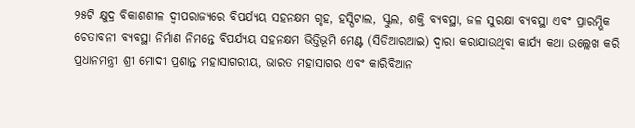୨୫ଟି କ୍ଷୁଦ୍ର ବିକାଶଶୀଳ ଦ୍ବୀପରାଜ୍ୟରେ ବିପର୍ଯ୍ୟୟ ସହନକ୍ଷମ ଗୃହ, ହସ୍ପିଟାଲ, ସ୍କୁଲ, ଶକ୍ତି ବ୍ୟବସ୍ଥା, ଜଳ ସୁରକ୍ଷା ବ୍ୟବସ୍ଥା ଏବଂ ପ୍ରାରମ୍ଭିକ ଚେତାବନୀ ବ୍ୟବସ୍ଥା ନିର୍ମାଣ ନିମନ୍ତେ ବିପର୍ଯ୍ୟୟ ସହନକ୍ଷମ ଭିତ୍ତିଭୂମି ମେଣ୍ଟ (ସିଡିଆରଆଇ) ଦ୍ବାରା କରାଯାଉଥିବା କାର୍ଯ୍ୟ କଥା ଉଲ୍ଲେଖ କରି ପ୍ରଧାନମନ୍ତ୍ରୀ ଶ୍ରୀ ମୋଦୀ ପ୍ରଶାନ୍ତ ମହାସାଗରୀୟ, ଭାରତ ମହାସାଗର ଏବଂ କାରିବିଆନ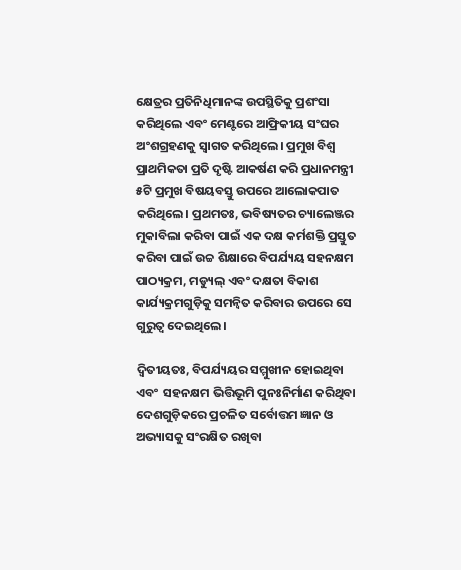କ୍ଷେତ୍ରର ପ୍ରତିନିଧିମାନଙ୍କ ଉପସ୍ଥିତିକୁ ପ୍ରଶଂସା କରିଥିଲେ ଏବଂ ମେଣ୍ଟରେ ଆଫ୍ରିକୀୟ ସଂଘର ଅଂଶଗ୍ରହଣକୁ ସ୍ୱାଗତ କରିଥିଲେ। ପ୍ରମୁଖ ବିଶ୍ୱ ପ୍ରାଥମିକତା ପ୍ରତି ଦୃଷ୍ଟି ଆକର୍ଷଣ କରି ପ୍ରଧାନମନ୍ତ୍ରୀ ୫ଟି ପ୍ରମୁଖ ବିଷୟବସ୍ତୁ ଉପରେ ଆଲୋକପାତ କରିଥିଲେ। ପ୍ରଥମତଃ, ଭବିଷ୍ୟତର ଚ୍ୟାଲେଞ୍ଜର ମୁକାବିଲା କରିବା ପାଇଁ ଏକ ଦକ୍ଷ କର୍ମଶକ୍ତି ପ୍ରସ୍ତୁତ କରିବା ପାଇଁ ଉଚ୍ଚ ଶିକ୍ଷାରେ ବିପର୍ଯ୍ୟୟ ସହନକ୍ଷମ ପାଠ୍ୟକ୍ରମ, ମଡ୍ୟୁଲ୍ ଏବଂ ଦକ୍ଷତା ବିକାଶ କାର୍ଯ୍ୟକ୍ରମଗୁଡ଼ିକୁ ସମନ୍ୱିତ କରିବାର ଉପରେ ସେ ଗୁରୁତ୍ୱ ଦେଇଥିଲେ।

ଦ୍ୱିତୀୟତଃ, ବିପର୍ଯ୍ୟୟର ସମ୍ମୁଖୀନ ହୋଇଥିବା ଏବଂ  ସହନକ୍ଷମ ଭିତ୍ତିଭୂମି ପୁନଃନିର୍ମାଣ କରିଥିବା ଦେଶଗୁଡ଼ିକରେ ପ୍ରଚଳିତ ସର୍ବୋତ୍ତମ ଜ୍ଞାନ ଓ ଅଭ୍ୟାସକୁ ସଂରକ୍ଷିତ ରଖିବା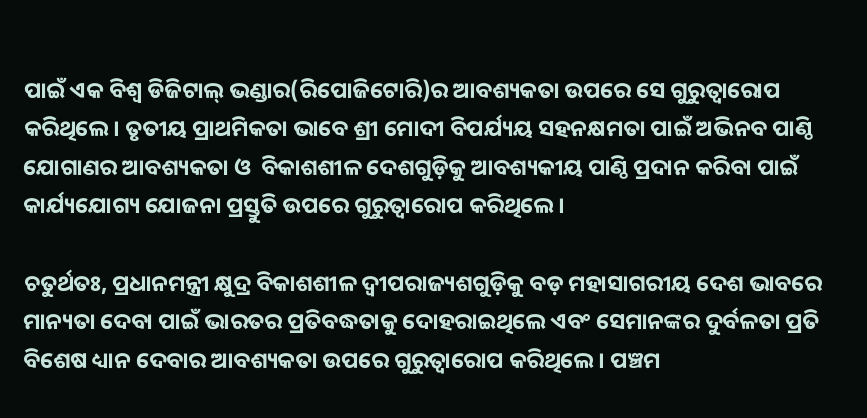ପାଇଁ ଏକ ବିଶ୍ୱ ଡିଜିଟାଲ୍ ଭଣ୍ଡାର(ରିପୋଜିଟୋରି)ର ଆବଶ୍ୟକତା ଉପରେ ସେ ଗୁରୁତ୍ୱାରୋପ କରିଥିଲେ। ତୃତୀୟ ପ୍ରାଥମିକତା ଭାବେ ଶ୍ରୀ ମୋଦୀ ବିପର୍ଯ୍ୟୟ ସହନକ୍ଷମତା ପାଇଁ ଅଭିନବ ପାଣ୍ଠି ଯୋଗାଣର ଆବଶ୍ୟକତା ଓ  ବିକାଶଶୀଳ ଦେଶଗୁଡ଼ିକୁ ଆବଶ୍ୟକୀୟ ପାଣ୍ଠି ପ୍ରଦାନ କରିବା ପାଇଁ କାର୍ଯ୍ୟଯୋଗ୍ୟ ଯୋଜନା ପ୍ରସ୍ତୁତି ଉପରେ ଗୁରୁତ୍ୱାରୋପ କରିଥିଲେ ।

ଚତୁର୍ଥତଃ, ପ୍ରଧାନମନ୍ତ୍ରୀ କ୍ଷୁଦ୍ର ବିକାଶଶୀଳ ଦ୍ୱୀପରାଜ୍ୟଶଗୁଡ଼ିକୁ ବଡ଼ ମହାସାଗରୀୟ ଦେଶ ଭାବରେ ମାନ୍ୟତା ଦେବା ପାଇଁ ଭାରତର ପ୍ରତିବଦ୍ଧତାକୁ ଦୋହରାଇଥିଲେ ଏବଂ ସେମାନଙ୍କର ଦୁର୍ବଳତା ପ୍ରତି ବିଶେଷ ଧ୍ୟାନ ଦେବାର ଆବଶ୍ୟକତା ଉପରେ ଗୁରୁତ୍ୱାରୋପ କରିଥିଲେ। ପଞ୍ଚମ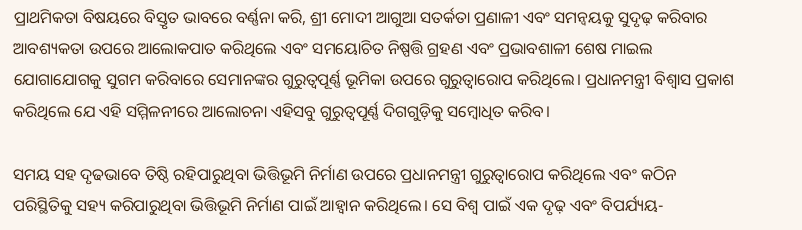ପ୍ରାଥମିକତା ବିଷୟରେ ବିସ୍ତୃତ ଭାବରେ ବର୍ଣ୍ଣନା କରି, ଶ୍ରୀ ମୋଦୀ ଆଗୁଆ ସତର୍କତା ପ୍ରଣାଳୀ ଏବଂ ସମନ୍ୱୟକୁ ସୁଦୃଢ଼ କରିବାର ଆବଶ୍ୟକତା ଉପରେ ଆଲୋକପାତ କରିଥିଲେ ଏବଂ ସମୟୋଚିତ ନିଷ୍ପତ୍ତି ଗ୍ରହଣ ଏବଂ ପ୍ରଭାବଶାଳୀ ଶେଷ ମାଇଲ ଯୋଗାଯୋଗକୁ ସୁଗମ କରିବାରେ ସେମାନଙ୍କର ଗୁରୁତ୍ୱପୂର୍ଣ୍ଣ ଭୂମିକା ଉପରେ ଗୁରୁତ୍ୱାରୋପ କରିଥିଲେ। ପ୍ରଧାନମନ୍ତ୍ରୀ ବିଶ୍ୱାସ ପ୍ରକାଶ କରିଥିଲେ ଯେ ଏହି ସମ୍ମିଳନୀରେ ଆଲୋଚନା ଏହିସବୁ ଗୁରୁତ୍ୱପୂର୍ଣ୍ଣ ଦିଗଗୁଡ଼ିକୁ ସମ୍ବୋଧିତ କରିବ।

ସମୟ ସହ ଦୃଢଭାବେ ତିଷ୍ଠି ରହିପାରୁଥିବା ଭିତ୍ତିଭୂମି ନିର୍ମାଣ ଉପରେ ପ୍ରଧାନମନ୍ତ୍ରୀ ଗୁରୁତ୍ୱାରୋପ କରିଥିଲେ ଏବଂ କଠିନ ପରିସ୍ଥିତିକୁ ସହ୍ୟ କରିପାରୁଥିବା ଭିତ୍ତିଭୂମି ନିର୍ମାଣ ପାଇଁ ଆହ୍ୱାନ କରିଥିଲେ। ସେ ବିଶ୍ୱ ପାଇଁ ଏକ ଦୃଢ଼ ଏବଂ ବିପର୍ଯ୍ୟୟ-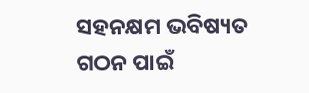ସହନକ୍ଷମ ଭବିଷ୍ୟତ ଗଠନ ପାଇଁ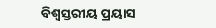ବିଶ୍ୱସ୍ତରୀୟ ପ୍ରୟାସ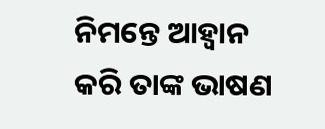ନିମନ୍ତେ ଆହ୍ୱାନ କରି ତାଙ୍କ ଭାଷଣ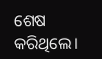ଶେଷ କରିଥିଲେ।